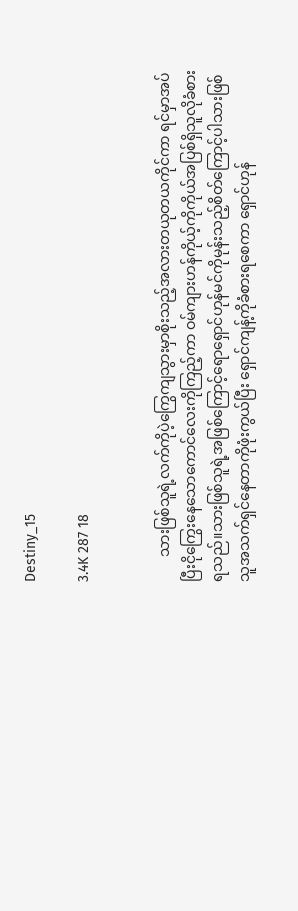Destiny_15

3.4K 287 18


       သားဖြစ်သူရဲ့လက်ကိုပဲ့ကြွေကျသွားမှာစိုးသည့်အလားတယုတယကိုင်ကာ ရင်မှာအပ်ပြီးငိုကြွေးနေသောကောင်လေးကိုကြည့်ကာ ဝမ်ကျားဟန်ကိုယ့်ကိုကိုယ်အပြစ်ရှိသူလိုခံစားရသည်။သားဖြစ်သူရဲ့အဖြစ်ကြောင့်ရောရှောင်ဟုန်မင်ကိုမုန်းသည့်စိတ်ကြောင့်ပါသားဖြစ်သူအသက်ရှင်နေတာကိုဖုံးကွယ်ပြီး ရှောင်ကျန့်ကိုခံစားရစေကာ ရှောင်ဟုန်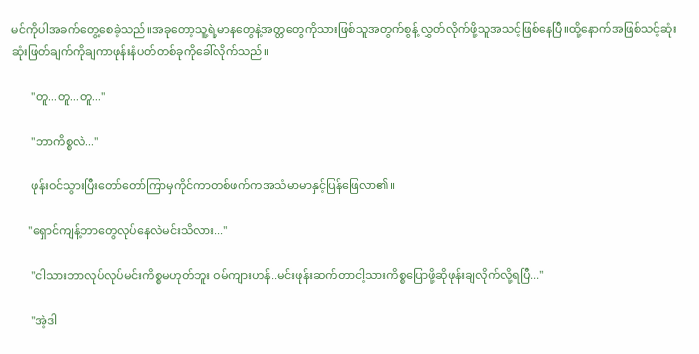မင်ကိုပါအခက်တွေ့စေခဲ့သည်။အခုတော့သူ့ရဲ့မာနတွေနဲ့အတ္တတွေကိုသားဖြစ်သူအတွက်စွန့် လွှတ်လိုက်ဖို့သူအသင့်ဖြစ်နေပြီ။ထို့နောက်အဖြစ်သင့်ဆုံး ဆုံးဖြတ်ချက်ကိုချကာဖုန်းနံပတ်တစ်ခုကိုခေါ်လိုက်သည်။

       "တူ...တူ...တူ..."

       "ဘာကိစ္စလဲ..."

       ဖုန်းဝင်သွားပြီးတော်တော်ကြာမှကိုင်ကာတစ်ဖက်ကအသံမာမာနှင့်ပြန်ဖြေလာ၏။

      "ရှောင်ကျန့်ဘာတွေလုပ်နေလဲမင်းသိလား..."

       "ငါသားဘာလုပ်လုပ်မင်းကိစ္စမဟုတ်ဘူး ဝမ်ကျားဟန်..မင်းဖုန်းဆက်တာငါ့သားကိစ္စပြောဖို့ဆိုဖုန်းချလိုက်လို့ရပြီ..."

       "အဲ့ဒါ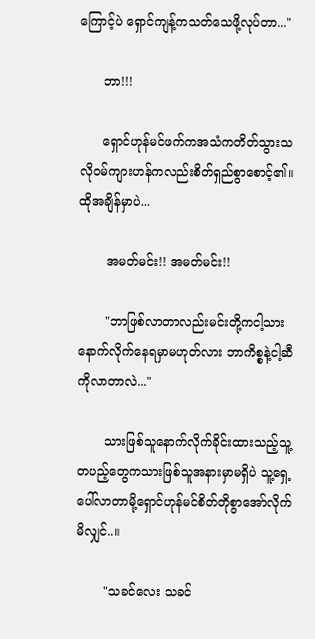ကြောင့်ပဲ ရှောင်ကျန့်ကသတ်သေဖို့လုပ်တာ..."

      ဘာ!!!

      ရှောင်ဟုန်မင်ဖက်ကအသံကတိတ်သွားသလိုဝမ်ကျားဟန်ကလည်းစိတ်ရှည်စွာစောင့်၏။ ထိုအချိန်မှာပဲ...

       အမတ်မင်း!! အမတ်မင်း!!

       "ဘာဖြစ်လာတာလည်းမင်းတို့ကငါ့သားနောက်လိုက်နေရမှာမဟုတ်လား ဘာကိစ္စနဲ့ငါ့ဆီကိုလာတာလဲ..."

       သားဖြစ်သူနောက်လိုက်ခိုင်းထားသည့်သူ့တပည့်တွေကသားဖြစ်သူအနားမှာမရှိပဲ သူ့ရှေ့ပေါ်လာတာမို့ရှောင်ဟုန်မင်စိတ်တိုစွာအော်လိုက်မိလျှင်..။

       "သခင်လေး သခင်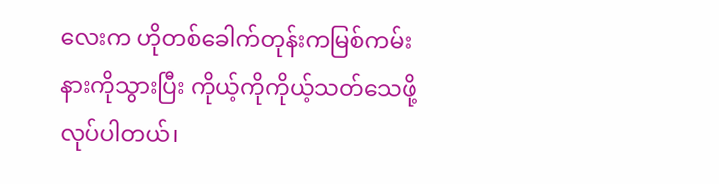လေးက ဟိုတစ်ခေါက်တုန်းကမြစ်ကမ်းနားကိုသွားပြီး ကိုယ့်ကိုကိုယ့်သတ်သေဖို့လုပ်ပါတယ်၊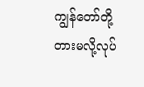ကျွန်‌တော်တို့တားမလို့လုပ်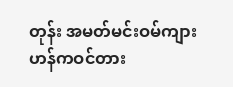တုန်း အမတ်မင်းဝမ်ကျားဟန်ကဝင်တား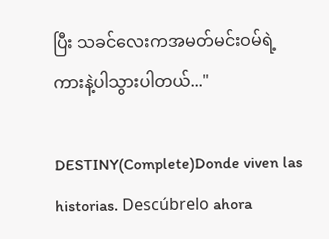ပြီး သခင်လေးကအမတ်မင်းဝမ်ရဲ့ကားနဲ့ပါသွားပါတယ်..."

DESTINY(Complete)Donde viven las historias. Descúbrelo ahora